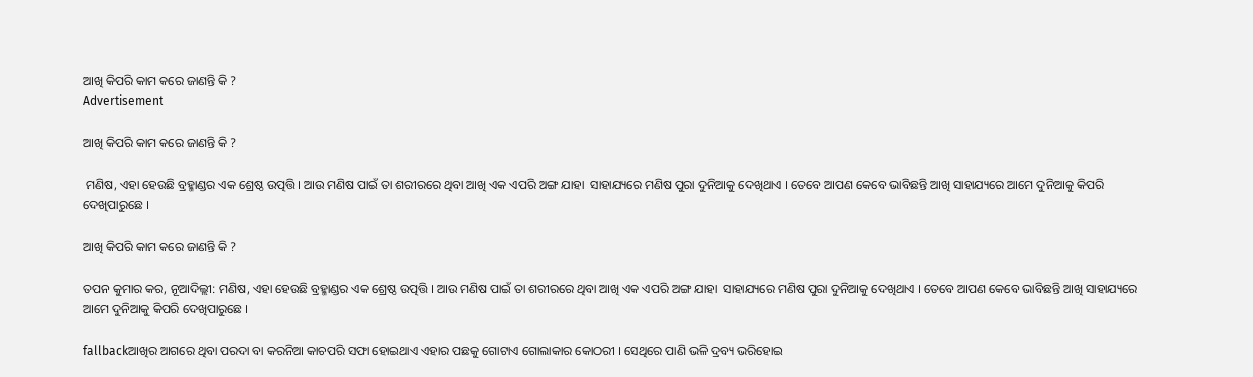ଆଖି କିପରି କାମ କରେ ଜାଣନ୍ତି କି ?
Advertisement

ଆଖି କିପରି କାମ କରେ ଜାଣନ୍ତି କି ?

 ମଣିଷ, ଏହା ହେଉଛି ବ୍ରହ୍ମାଣ୍ଡର ଏକ ଶ୍ରେଷ୍ଠ ଉତ୍ପତ୍ତି । ଆଉ ମଣିଷ ପାଇଁ ତା ଶରୀରରେ ଥିବା ଆଖି ଏକ ଏପରି ଅଙ୍ଗ ଯାହା  ସାହାଯ୍ୟରେ ମଣିଷ ପୁରା ଦୁନିଆକୁ ଦେଖିଥାଏ । ତେବେ ଆପଣ କେବେ ଭାବିଛନ୍ତି ଆଖି ସାହାଯ୍ୟରେ ଆମେ ଦୁନିଆକୁ କିପରି ଦେଖିପାରୁଛେ ।

ଆଖି କିପରି କାମ କରେ ଜାଣନ୍ତି କି ?

ତପନ କୁମାର କର, ନୂଆଦିଲ୍ଲୀ: ମଣିଷ, ଏହା ହେଉଛି ବ୍ରହ୍ମାଣ୍ଡର ଏକ ଶ୍ରେଷ୍ଠ ଉତ୍ପତ୍ତି । ଆଉ ମଣିଷ ପାଇଁ ତା ଶରୀରରେ ଥିବା ଆଖି ଏକ ଏପରି ଅଙ୍ଗ ଯାହା  ସାହାଯ୍ୟରେ ମଣିଷ ପୁରା ଦୁନିଆକୁ ଦେଖିଥାଏ । ତେବେ ଆପଣ କେବେ ଭାବିଛନ୍ତି ଆଖି ସାହାଯ୍ୟରେ ଆମେ ଦୁନିଆକୁ କିପରି ଦେଖିପାରୁଛେ ।

fallbackଆଖିର ଆଗରେ ଥିବା ପରଦା ବା କରନିଆ କାଚପରି ସଫା ହୋଇଥାଏ ଏହାର ପଛକୁ ଗୋଟାଏ ଗୋଲାକାର କୋଠରୀ । ସେଥିରେ ପାଣି ଭଳି ଦ୍ରବ୍ୟ ଭରିହୋଇ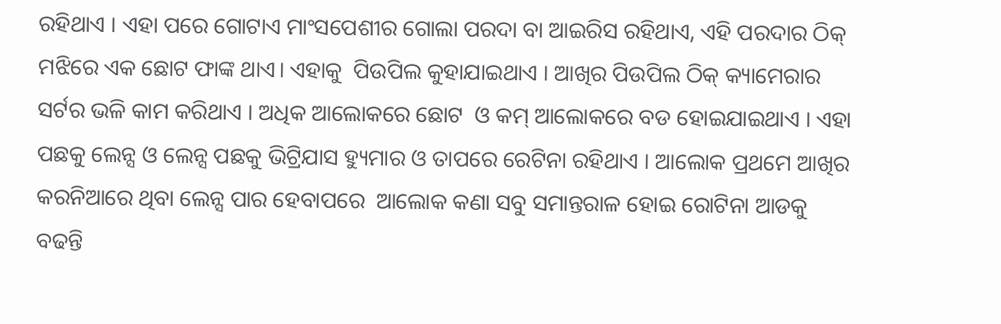ରହିଥାଏ । ଏହା ପରେ ଗୋଟାଏ ମାଂସପେଶୀର ଗୋଲା ପରଦା ବା ଆଇରିସ ରହିଥାଏ, ଏହି ପରଦାର ଠିକ୍ ମଝିରେ ଏକ ଛୋଟ ଫାଙ୍କ ଥାଏ। ଏହାକୁ  ପିଉପିଲ କୁହାଯାଇଥାଏ । ଆଖିର ପିଉପିଲ ଠିକ୍ କ୍ୟାମେରାର ସର୍ଟର ଭଳି କାମ କରିଥାଏ । ଅଧିକ ଆଲୋକରେ ଛୋଟ  ଓ କମ୍ ଆଲୋକରେ ବଡ ହୋଇଯାଇଥାଏ । ଏହା ପଛକୁ ଲେନ୍ସ ଓ ଲେନ୍ସ ପଛକୁ ଭିଟ୍ରିଯାସ ହ୍ୟୁମାର ଓ ତାପରେ ରେଟିନା ରହିଥାଏ । ଆଲୋକ ପ୍ରଥମେ ଆଖିର କରନିଆରେ ଥିବା ଲେନ୍ସ ପାର ହେବାପରେ  ଆଲୋକ କଣା ସବୁ ସମାନ୍ତରାଳ ହୋଇ ରୋଟିନା ଆଡକୁ ବଢନ୍ତି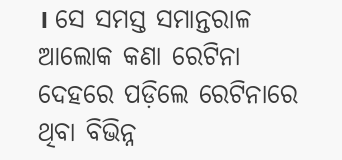। ସେ ସମସ୍ତ ସମାନ୍ତରାଳ ଆଲୋକ କଣା ରେଟିନା ଦେହରେ ପଡ଼ିଲେ ରେଟିନାରେ ଥିବା ବିଭିନ୍ନ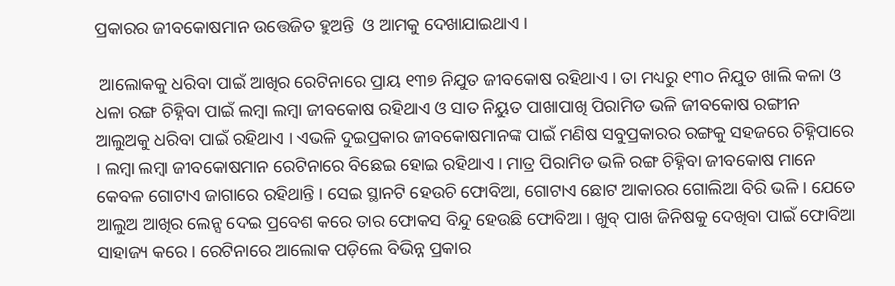ପ୍ରକାରର ଜୀବକୋଷମାନ ଉତ୍ତେଜିତ ହୁଅନ୍ତି  ଓ ଆମକୁ ଦେଖାଯାଇଥାଏ ।

 ଆଲୋକକୁ ଧରିବା ପାଇଁ ଆଖିର ରେଟିନାରେ ପ୍ରାୟ ୧୩୭ ନିଯୁତ ଜୀବକୋଷ ରହିଥାଏ । ତା ମଧ୍ୟରୁ ୧୩୦ ନିଯୁତ ଖାଲି କଳା ଓ ଧଳା ରଙ୍ଗ ଚିହ୍ନିବା ପାଇଁ ଲମ୍ବା ଲମ୍ବା ଜୀବକୋଷ ରହିଥାଏ ଓ ସାତ ନିୟୁତ ପାଖାପାଖି ପିରାମିଡ ଭଳି ଜୀବକୋଷ ରଙ୍ଗୀନ ଆଲୁଅକୁ ଧରିବା ପାଇଁ ରହିଥାଏ । ଏଭଳି ଦୁଇପ୍ରକାର ଜୀବକୋଷମାନଙ୍କ ପାଇଁ ମଣିଷ ସବୁପ୍ରକାରର ରଙ୍ଗକୁ ସହଜରେ ଚିହ୍ନିପାରେ । ଲମ୍ବା ଲମ୍ବା ଜୀବକୋଷମାନ ରେଟିନାରେ ବିଛେଇ ହୋଇ ରହିଥାଏ । ମାତ୍ର ପିରାମିଡ ଭଳି ରଙ୍ଗ ଚିହ୍ନିବା ଜୀବକୋଷ ମାନେ କେବଳ ଗୋଟାଏ ଜାଗାରେ ରହିଥାନ୍ତି । ସେଇ ସ୍ଥାନଟି ହେଉଚି ଫୋବିଆ, ଗୋଟାଏ ଛୋଟ ଆକାରର ଗୋଲିଆ ବିରି ଭଳି । ଯେତେ ଆଲୁଅ ଆଖିର ଲେନ୍ସ ଦେଇ ପ୍ରବେଶ କରେ ତାର ଫୋକସ ବିନ୍ଦୁ ହେଉଛି ଫୋବିଆ । ଖୁବ୍ ପାଖ ଜିନିଷକୁ ଦେଖିବା ପାଇଁ ଫୋବିଆ ସାହାଜ୍ୟ କରେ । ରେଟିନାରେ ଆଲୋକ ପଡ଼ିଲେ ବିଭିନ୍ନ ପ୍ରକାର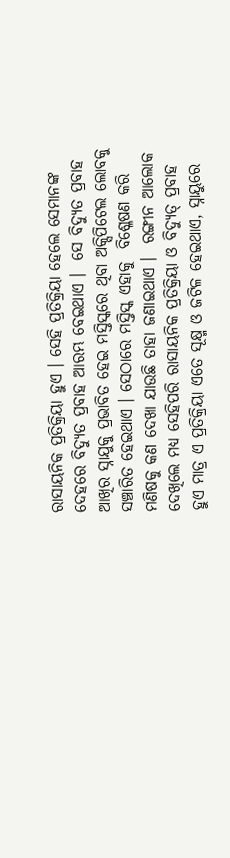ରାସାୟନିକ ପ୍ରତିକ୍ରିୟା ହୁଏ । ସେହି ପ୍ରତିକ୍ରିୟା ହେଲେ ସେମାନଙ୍କ ଦେହରେ ବିଦ୍ୟୁତ ପ୍ରବାହ ଆରମ୍ଭ ବେଇଥାଏ ।  ସେ ବିଦ୍ୟୁତ ପ୍ରବାହ ଆଖିର ସ୍ନାଯୁକୁ ପ୍ରଭାବିତ ହେଇ ମସ୍ତିସ୍କରେ ଥିବା ଅକ୍ସିପିଟେଲ ଲୋବକୁ ସଞ୍ଚାରିତ ହେଇଥାଏ । ସେଠାରେ ମସ୍ତିସ୍କ ଏହାକୁ  ବିଶ୍ଳେଷଣ କରି ମଣିଷକୁ କଣ ଦେଖା ଯାଉଛି ତାହା ଜଣାଇଥାଏ ।  ରଙ୍ଗୀନ ଆଲୋକ  ଦେଖିଲେ ମଧ୍ୟ ସେହିପରି ରାସାୟନିକ ପ୍ରତିକ୍ରିୟା ଓ ବିଦ୍ୟୁତ୍ ପ୍ରବାହ ହୁଏ ମାତ୍ର ଏ ପ୍ରତିକ୍ରିୟା ଏତେ ସୂକ୍ଷ୍ମ ଓ ଜଟିଳ ହେଇଥାଏ, ସ୍ନାୟୁରେ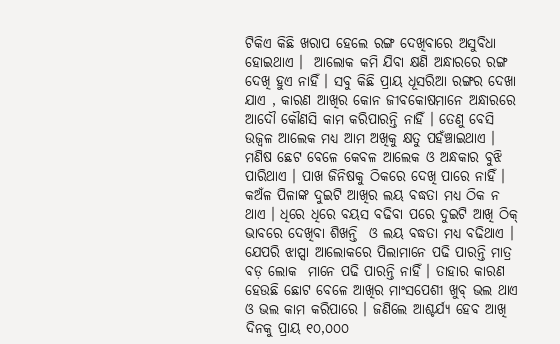ଟିକିଏ କିଛି ଖରାପ ହେଲେ ରଙ୍ଗ ଦେଖିବାରେ ଅସୁବିଧା ହୋଇଥାଏ ।  ଆଲୋକ କମି ଯିବା କ୍ଷଣି ଅନ୍ଧାରରେ ରଙ୍ଗ ଦେଖି ହୁଏ ନାହିଁ । ସବୁ କିଛି ପ୍ରାୟ ଧୂସରିଆ ରଙ୍ଗର ଦେଖା ଯାଏ , କାରଣ ଆଖିର କୋନ ଜୀବକୋଷମାନେ ଅନ୍ଧାରରେ ଆଦୌ କୌଣସି କାମ କରିପାରନ୍ତି ନାହିଁ । ତେଣୁ ବେସି ଉଜ୍ବଳ ଆଲେକ ମଧ୍ୟ ଆମ ଅଖିକୁ କ୍ଷତୁ ପହଁଞ୍ଚାଇଥାଏ । ମଣିଷ ଛେଟ ବେଳେ କେବଳ ଆଲେକ ଓ ଅନ୍ଧକାର ବୁଝି ପାରିଥାଏ । ପାଖ ଜିନିଷକୁ ଠିକରେ ଦେଖି ପାରେ ନାହିଁ । କଅଁଳ ପିଳାଙ୍କ ଦୁଇଟି ଆଖିର ଲୟ ବଦ୍ଧତା ମଧ୍ୟ ଠିକ ନ ଥାଏ । ଧିରେ ଧିରେ ବୟସ ବଢିବା ପରେ ଦୁଇଟି ଆଖି ଠିକ୍ ଭାବରେ ଦେଖିବା ଶିଖନ୍ତି  ଓ ଲୟ ବଦ୍ଧତା ମଧ୍ୟ ବଢିଥାଏ । ଯେପରି ଝାପ୍ସା ଆଲୋକରେ ପିଲାମାନେ ପଢି ପାରନ୍ତି ମାତ୍ର ବଡ଼ ଲୋକ  ମାନେ ପଢି ପାରନ୍ତି ନାହିଁ । ତାହାର କାରଣ ହେଉଛି ଛୋଟ ବେଳେ ଆଖିର ମାଂସପେଶୀ ଖୁବ୍ ଭଲ ଥାଏ ଓ ଭଲ କାମ କରିପାରେ । ଜଣିଲେ ଆଶ୍ଚର୍ଯ୍ୟ ହେବ ଆଖି ଦିନକୁ ପ୍ରାୟ ୧୦,୦୦୦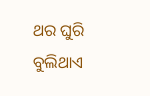ଥର ଘୁରି ବୁଲିଥାଏ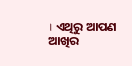। ଏଥିରୁ ଆପଣ ଆଖିର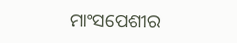ମାଂସପେଶୀର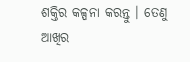ଶକ୍ତିର କଳ୍ପନା କରନ୍ତୁ । ତେଣୁ ଆଖିର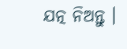ଯତ୍ନ ନିଅନ୍ତୁ ।